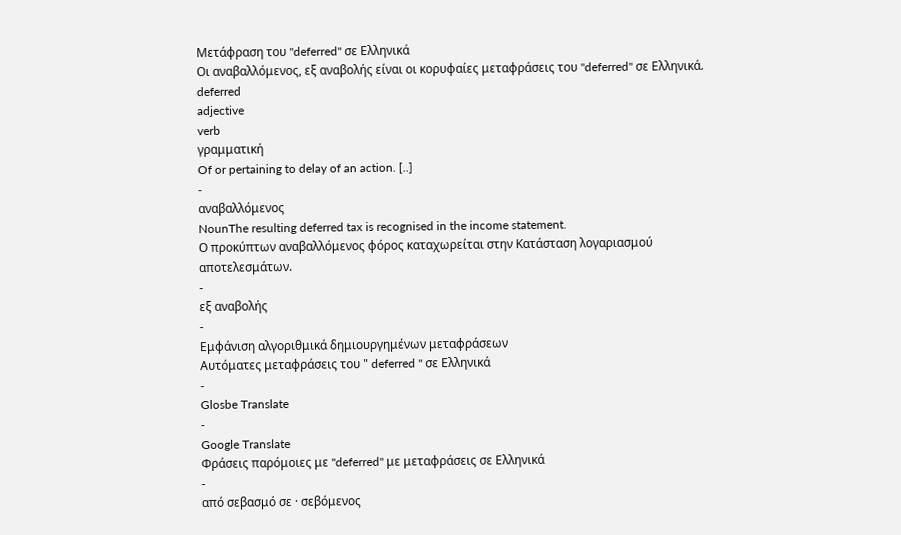Μετάφραση του "deferred" σε Ελληνικά
Οι αναβαλλόμενος, εξ αναβολής είναι οι κορυφαίες μεταφράσεις του "deferred" σε Ελληνικά.
deferred
adjective
verb
γραμματική
Of or pertaining to delay of an action. [..]
-
αναβαλλόμενος
NounThe resulting deferred tax is recognised in the income statement.
Ο προκύπτων αναβαλλόμενος φόρος καταχωρείται στην Κατάσταση λογαριασμού αποτελεσμάτων.
-
εξ αναβολής
-
Εμφάνιση αλγοριθμικά δημιουργημένων μεταφράσεων
Αυτόματες μεταφράσεις του " deferred " σε Ελληνικά
-
Glosbe Translate
-
Google Translate
Φράσεις παρόμοιες με "deferred" με μεταφράσεις σε Ελληνικά
-
από σεβασμό σε · σεβόμενος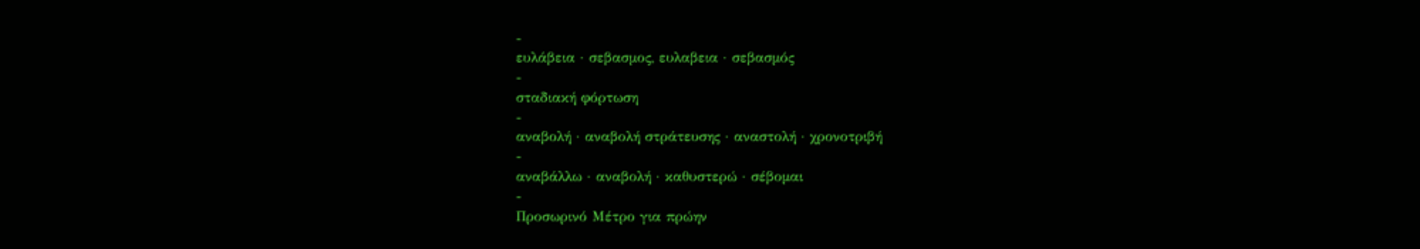-
ευλάβεια · σεβασμος, ευλαβεια · σεβασμός
-
σταδιακή φόρτωση
-
αναβολή · αναβολή στράτευσης · αναστολή · χρονοτριβή
-
αναβάλλω · αναβολή · καθυστερώ · σέβομαι
-
Προσωρινό Μέτρο για πρώην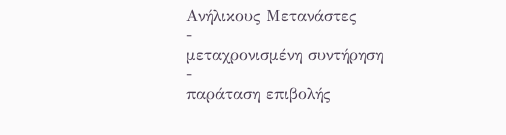Ανήλικους Μετανάστες
-
μεταχρονισμένη συντήρηση
-
παράταση επιβολής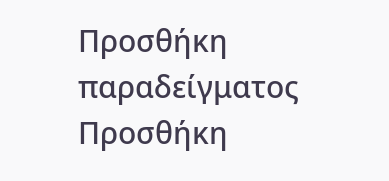Προσθήκη παραδείγματος
Προσθήκη